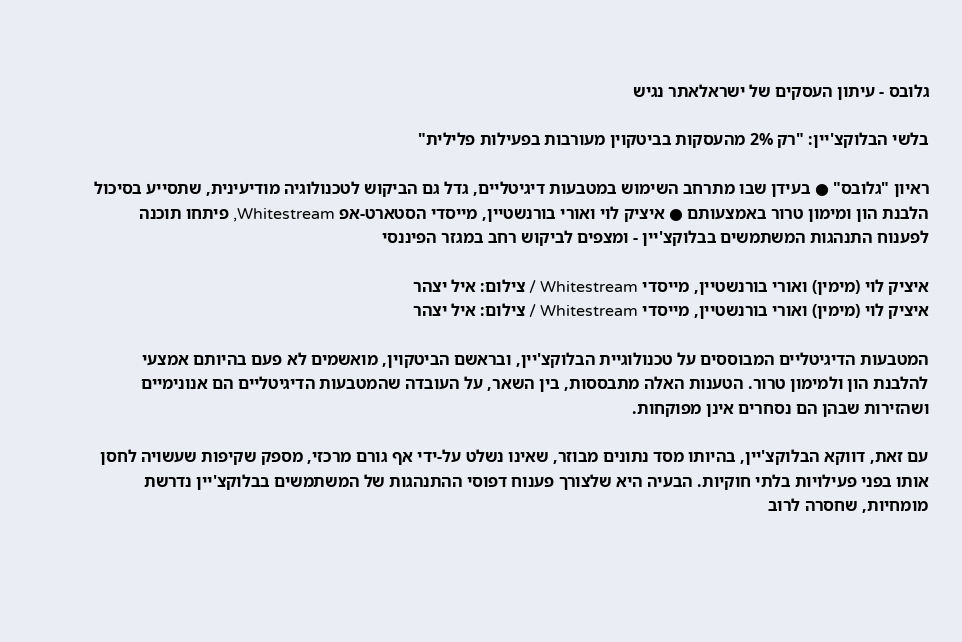גלובס - עיתון העסקים של ישראלאתר נגיש

בלשי הבלוקצ'יין: "רק 2% מהעסקות בביטקוין מעורבות בפעילות פלילית"

ראיון "גלובס" ● בעידן שבו מתרחב השימוש במטבעות דיגיטליים, גדל גם הביקוש לטכנולוגיה מודיעינית, שתסייע בסיכול הלבנת הון ומימון טרור באמצעותם ● איציק לוי ואורי בורנשטיין, מייסדי הסטארט-אפ Whitestream, פיתחו תוכנה לפענוח התנהגות המשתמשים בבלוקצ'יין - ומצפים לביקוש רחב במגזר הפיננסי

איציק לוי (מימין) ואורי בורנשטיין, מייסדי Whitestream / צילום: איל יצהר
איציק לוי (מימין) ואורי בורנשטיין, מייסדי Whitestream / צילום: איל יצהר

המטבעות הדיגיטליים המבוססים על טכנולוגיית הבלוקצ'יין, ובראשם הביטקוין, מואשמים לא פעם בהיותם אמצעי להלבנת הון ולמימון טרור. הטענות האלה מתבססות, בין השאר, על העובדה שהמטבעות הדיגיטליים הם אנונימיים ושהזירות שבהן הם נסחרים אינן מפוקחות.

עם זאת, דווקא הבלוקצ'יין, בהיותו מסד נתונים מבוזר, שאינו נשלט על-ידי אף גורם מרכזי, מספק שקיפות שעשויה לחסן אותו בפני פעילויות בלתי חוקיות. הבעיה היא שלצורך פענוח דפוסי ההתנהגות של המשתמשים בבלוקצ'יין נדרשת מומחיות, שחסרה לרוב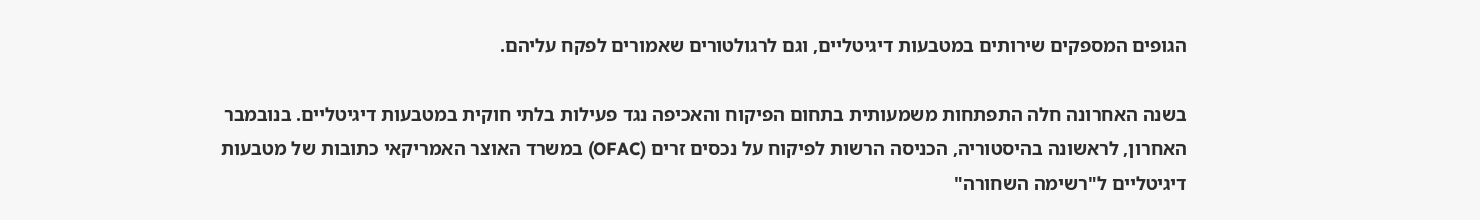הגופים המספקים שירותים במטבעות דיגיטליים, וגם לרגולטורים שאמורים לפקח עליהם.

בשנה האחרונה חלה התפתחות משמעותית בתחום הפיקוח והאכיפה נגד פעילות בלתי חוקית במטבעות דיגיטליים. בנובמבר האחרון, לראשונה בהיסטוריה, הכניסה הרשות לפיקוח על נכסים זרים (OFAC) במשרד האוצר האמריקאי כתובות של מטבעות דיגיטליים ל"רשימה השחורה"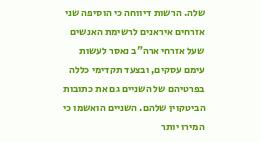שלה. הרשות דיווחה כי הוסיפה שני אזרחים איראנים לרשימת האנשים שעל אזרחי ארה"ב נאסר לעשות עימם עסקים, ובצעד תקדימי כללה בפרטיהם של השניים גם את כתובות הביטקוין שלהם. השניים הואשמו כי המירו יותר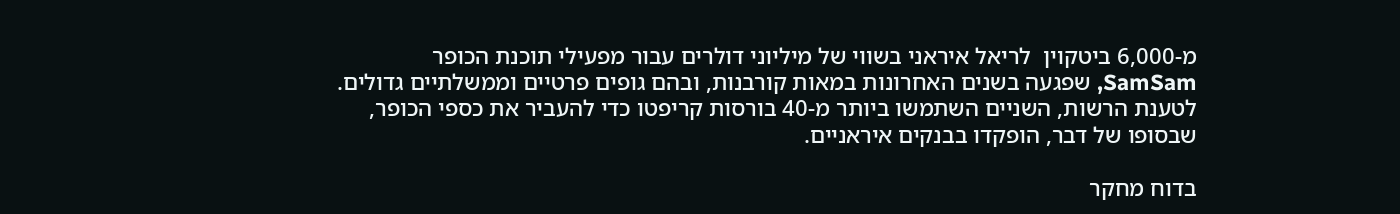מ-6,000 ביטקוין  לריאל איראני בשווי של מיליוני דולרים עבור מפעילי תוכנת הכופר SamSam, שפגעה בשנים האחרונות במאות קורבנות, ובהם גופים פרטיים וממשלתיים גדולים. לטענת הרשות, השניים השתמשו ביותר מ-40 בורסות קריפטו כדי להעביר את כספי הכופר, שבסופו של דבר, הופקדו בבנקים איראניים.

בדוח מחקר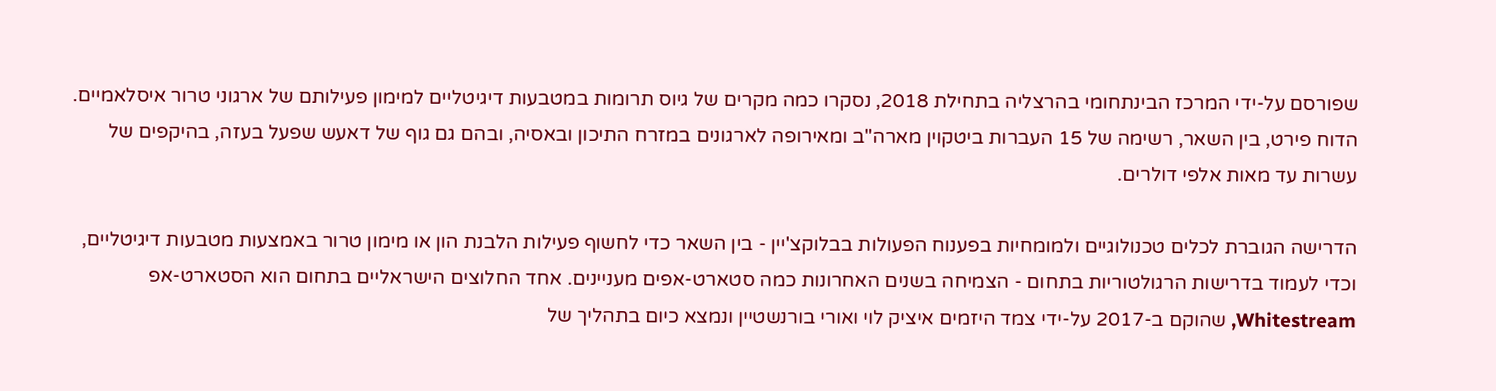שפורסם על-ידי המרכז הבינתחומי בהרצליה בתחילת 2018, נסקרו כמה מקרים של גיוס תרומות במטבעות דיגיטליים למימון פעילותם של ארגוני טרור איסלאמיים. הדוח פירט, בין השאר, רשימה של 15 העברות ביטקוין מארה"ב ומאירופה לארגונים במזרח התיכון ובאסיה, ובהם גם גוף של דאעש שפעל בעזה, בהיקפים של עשרות עד מאות אלפי דולרים.

הדרישה הגוברת לכלים טכנולוגיים ולמומחיות בפענוח הפעולות בבלוקצ'יין - בין השאר כדי לחשוף פעילות הלבנת הון או מימון טרור באמצעות מטבעות דיגיטליים, וכדי לעמוד בדרישות הרגולטוריות בתחום - הצמיחה בשנים האחרונות כמה סטארט-אפים מעניינים. אחד החלוצים הישראליים בתחום הוא הסטארט-אפ Whitestream, שהוקם ב-2017 על-ידי צמד היזמים איציק לוי ואורי בורנשטיין ונמצא כיום בתהליך של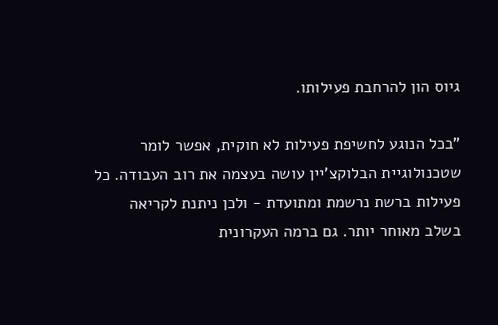גיוס הון להרחבת פעילותו.

"בכל הנוגע לחשיפת פעילות לא חוקית, אפשר לומר שטכנולוגיית הבלוקצ'יין עושה בעצמה את רוב העבודה. כל פעילות ברשת נרשמת ומתועדת - ולכן ניתנת לקריאה בשלב מאוחר יותר. גם ברמה העקרונית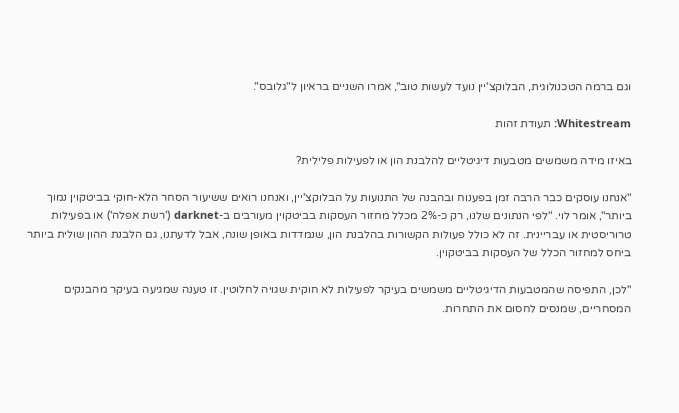וגם ברמה הטכנולוגית, הבלוקצ'יין נועד לעשות טוב", אמרו השניים בראיון ל"גלובס".

Whitestream: תעודת זהות

באיזו מידה משמשים מטבעות דיגיטליים להלבנת הון או לפעילות פלילית?

"אנחנו עוסקים כבר הרבה זמן בפענוח ובהבנה של התנועות על הבלוקצ'יין, ואנחנו רואים ששיעור הסחר הלא-חוקי בביטקוין נמוך ביותר", אומר לוי. "לפי הנתונים שלנו, רק כ-2% מכלל מחזור העסקות בביטקוין מעורבים ב-darknet ('רשת אפלה') או בפעילות טרוריסטית או עבריינית. זה לא כולל פעולות הקשורות בהלבנת הון, שנמדדות באופן שונה, אבל לדעתנו, גם הלבנת ההון שולית ביותר ביחס למחזור הכלל של העסקות בביטקוין.

"לכן, התפיסה שהמטבעות הדיגיטליים משמשים בעיקר לפעילות לא חוקית שגויה לחלוטין. זו טענה שמגיעה בעיקר מהבנקים המסחריים, שמנסים לחסום את התחרות.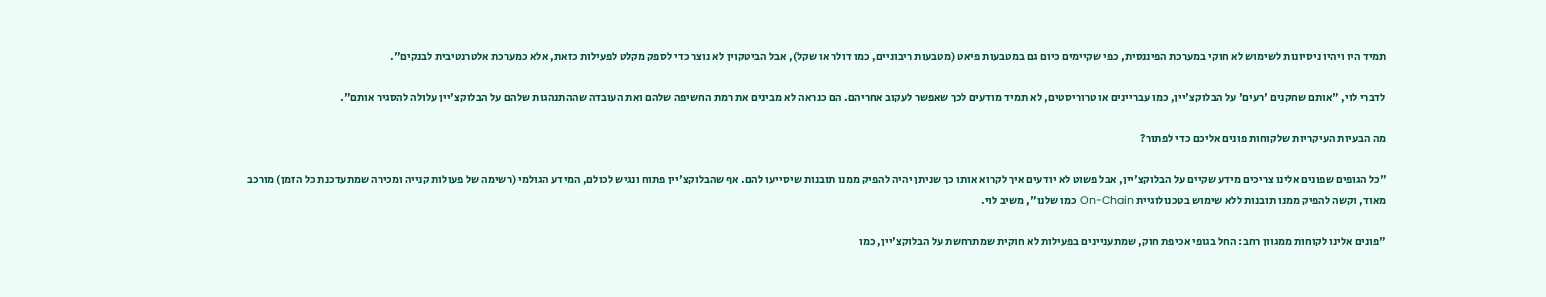תמיד היו ויהיו ניסיונות לשימוש לא חוקי במערכת הפיננסית, כפי שקיימים כיום גם במטבעות פיאט (מטבעות ריבוניים, כמו דולר או שקל), אבל הביטקוין לא נוצר כדי לספק מקלט לפעילות כזאת, אלא כמערכת אלטרנטיבית לבנקים".

לדברי לוי, "אותם שחקנים 'רעים' על הבלוקצ'יין, כמו עבריינים או טרוריסטים, לא תמיד מודעים לכך שאפשר לעקוב אחריהם. הם כנראה לא מבינים את רמת החשיפה שלהם ואת העובדה שההתנהגות שלהם על הבלוקצ'יין עלולה להסגיר אותם".

מה הבעיות העיקריות שלקוחות פונים אליכם כדי לפתור?

"כל הגופים שפונים אלינו צריכים מידע שקיים על הבלוקצ'יין, אבל פשוט לא יודעים איך לקרוא אותו כך שניתן יהיה להפיק ממנו תובנות שיסייעו להם. אף שהבלוקצ'יין פתוח ונגיש לכולם, המידע הגולמי (רשימה של פעולות קנייה ומכירה שמתעדכנת כל הזמן) מורכב מאוד, וקשה להפיק ממנו תובנות ללא שימוש בטכנולוגיית On-Chain כמו שלנו", משיב לוי.

"פונים אלינו לקוחות ממגוון רחב: החל בגופי אכיפת חוק, שמתעניינים בפעילות לא חוקית שמתרחשת על הבלוקצ'יין, כמו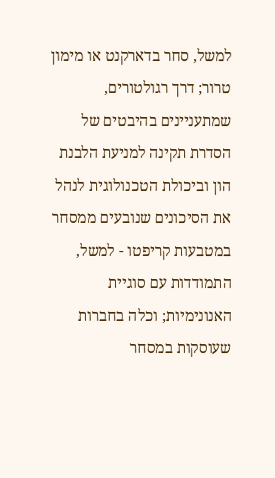למשל, סחר בדארקנט או מימון טרור; דרך רגולטורים, שמתעניינים בהיבטים של הסדרת תקינה למניעת הלבנת הון וביכולת הטכנולוגית לנהל את הסיכונים שנובעים ממסחר במטבעות קריפטו - למשל, התמודדות עם סוגיית האנונימיות; וכלה בחברות שעוסקות במסחר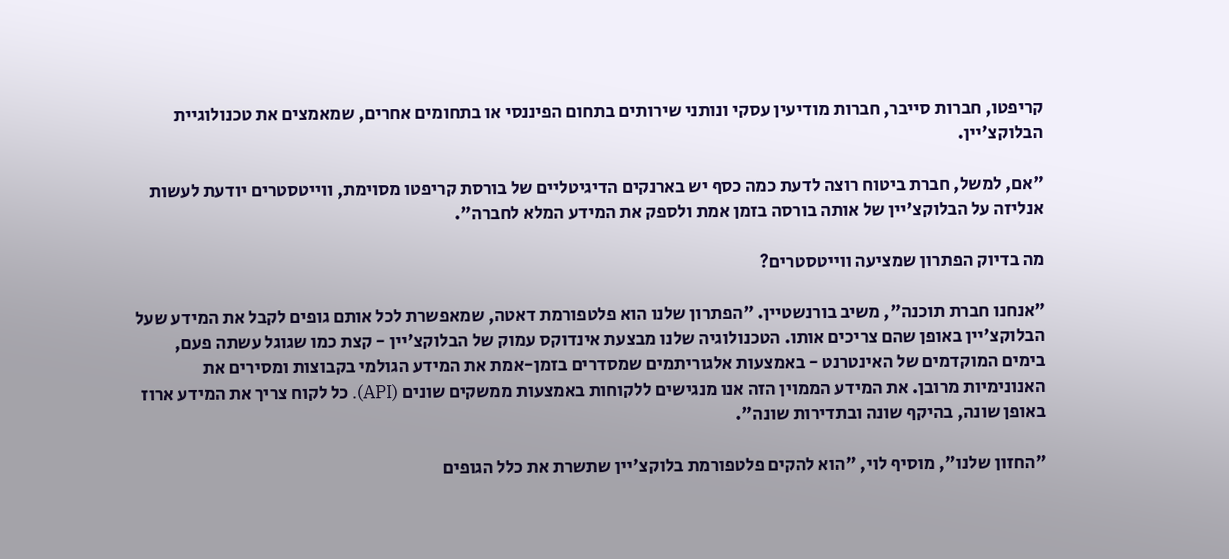קריפטו, חברות סייבר, חברות מודיעין עסקי ונותני שירותים בתחום הפיננסי או בתחומים אחרים, שמאמצים את טכנולוגיית הבלוקצ'יין.

"אם, למשל, חברת ביטוח רוצה לדעת כמה כסף יש בארנקים הדיגיטליים של בורסת קריפטו מסוימת, ווייטסטרים יודעת לעשות אנליזה על הבלוקצ'יין של אותה בורסה בזמן אמת ולספק את המידע המלא לחברה".

מה בדיוק הפתרון שמציעה ווייטסטרים?

"אנחנו חברת תוכנה", משיב בורנשטיין. "הפתרון שלנו הוא פלטפורמת דאטה, שמאפשרת לכל אותם גופים לקבל את המידע שעל הבלוקצ'יין באופן שהם צריכים אותו. הטכנולוגיה שלנו מבצעת אינדוקס עמוק של הבלוקצ'יין - קצת כמו שגוגל עשתה פעם, בימים המוקדמים של האינטרנט - באמצעות אלגוריתמים שמסדרים בזמן-אמת את המידע הגולמי בקבוצות ומסירים את האנונימיות מרובן. את המידע הממוין הזה אנו מנגישים ללקוחות באמצעות ממשקים שונים (API). כל לקוח צריך את המידע ארוז באופן שונה, בהיקף שונה ובתדירות שונה".

"החזון שלנו", מוסיף לוי, "הוא להקים פלטפורמת בלוקצ'יין שתשרת את כלל הגופים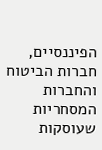הפיננסיים, חברות הביטוח והחברות המסחריות שעוסקות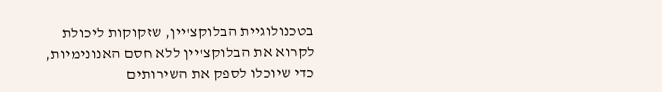בטכנולוגיית הבלוקצ'יין, שזקוקות ליכולת לקרוא את הבלוקצ'יין ללא חסם האנונימיות, כדי שיוכלו לספק את השירותים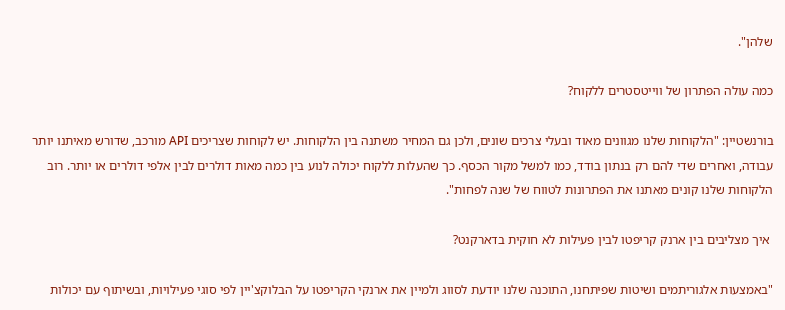שלהן".

כמה עולה הפתרון של ווייטסטרים ללקוח?

בורנשטיין: "הלקוחות שלנו מגוונים מאוד ובעלי צרכים שונים, ולכן גם המחיר משתנה בין הלקוחות. יש לקוחות שצריכים API מורכב, שדורש מאיתנו יותר עבודה, ואחרים שדי להם רק בנתון בודד, כמו למשל מקור הכסף. כך שהעלות ללקוח יכולה לנוע בין כמה מאות דולרים לבין אלפי דולרים או יותר. רוב הלקוחות שלנו קונים מאתנו את הפתרונות לטווח של שנה לפחות".

 איך מצליבים בין ארנק קריפטו לבין פעילות לא חוקית בדארקנט?

"באמצעות אלגוריתמים ושיטות שפיתחנו, התוכנה שלנו יודעת לסווג ולמיין את ארנקי הקריפטו על הבלוקצ'יין לפי סוגי פעילויות, ובשיתוף עם יכולות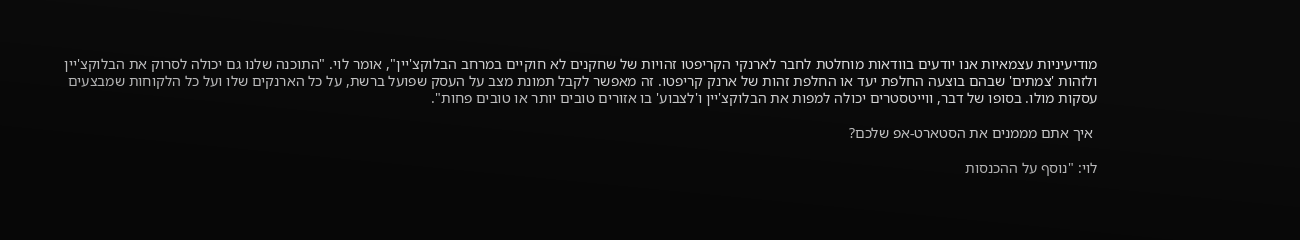מודיעיניות עצמאיות אנו יודעים בוודאות מוחלטת לחבר לארנקי הקריפטו זהויות של שחקנים לא חוקיים במרחב הבלוקצ'יין", אומר לוי. "התוכנה שלנו גם יכולה לסרוק את הבלוקצ'יין ולזהות 'צמתים' שבהם בוצעה החלפת יעד או החלפת זהות של ארנק קריפטו. זה מאפשר לקבל תמונת מצב על העסק שפועל ברשת, על כל הארנקים שלו ועל כל הלקוחות שמבצעים עסקות מולו. בסופו של דבר, ווייטסטרים יכולה למפות את הבלוקצ'יין ו'לצבוע' בו אזורים טובים יותר או טובים פחות".

 איך אתם מממנים את הסטארט-אפ שלכם?

לוי: "נוסף על ההכנסות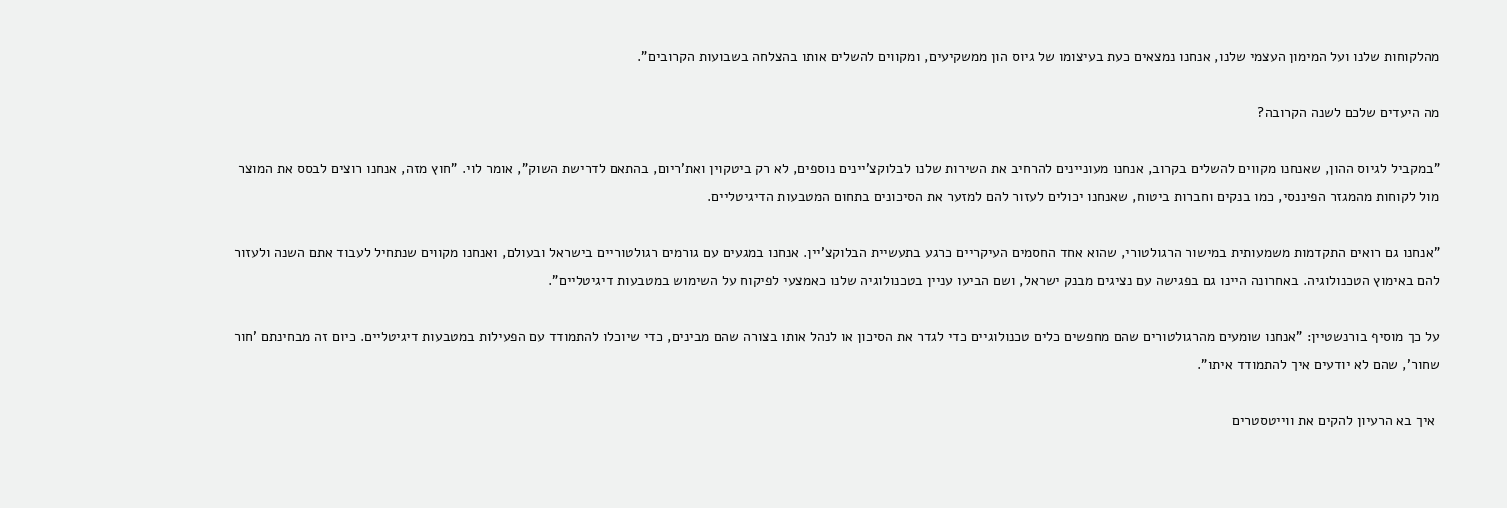מהלקוחות שלנו ועל המימון העצמי שלנו, אנחנו נמצאים כעת בעיצומו של גיוס הון ממשקיעים, ומקווים להשלים אותו בהצלחה בשבועות הקרובים".

מה היעדים שלכם לשנה הקרובה?

"במקביל לגיוס ההון, שאנחנו מקווים להשלים בקרוב, אנחנו מעוניינים להרחיב את השירות שלנו לבלוקצ'יינים נוספים, לא רק ביטקוין ואת'ריום, בהתאם לדרישת השוק", אומר לוי. "חוץ מזה, אנחנו רוצים לבסס את המוצר מול לקוחות מהמגזר הפיננסי, כמו בנקים וחברות ביטוח, שאנחנו יכולים לעזור להם למזער את הסיכונים בתחום המטבעות הדיגיטליים.

"אנחנו גם רואים התקדמות משמעותית במישור הרגולטורי, שהוא אחד החסמים העיקריים כרגע בתעשיית הבלוקצ'יין. אנחנו במגעים עם גורמים רגולטוריים בישראל ובעולם, ואנחנו מקווים שנתחיל לעבוד אתם השנה ולעזור להם באימוץ הטכנולוגיה. באחרונה היינו גם בפגישה עם נציגים מבנק ישראל, ושם הביעו עניין בטכנולוגיה שלנו כאמצעי לפיקוח על השימוש במטבעות דיגיטליים".

על כך מוסיף בורנשטיין: "אנחנו שומעים מהרגולטורים שהם מחפשים כלים טכנולוגיים כדי לגדר את הסיכון או לנהל אותו בצורה שהם מבינים, כדי שיוכלו להתמודד עם הפעילות במטבעות דיגיטליים. כיום זה מבחינתם 'חור שחור', שהם לא יודעים איך להתמודד איתו".

 איך בא הרעיון להקים את ווייטסטרים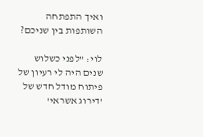ואיך התפתחה השותפות בין שניכם?

לוי: "לפני כשלוש שנים היה לי רעיון של פיתוח מודל חדש של 'דירוג אשראי'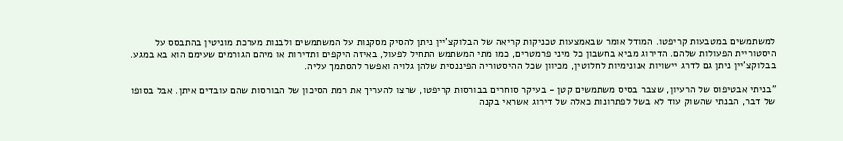למשתמשים במטבעות קריפטו. המודל אומר שבאמצעות טכניקות קריאה של הבלוקצ'יין ניתן להסיק מסקנות על המשתמשים ולבנות מערכת מוניטין בהתבסס על היסטוריית הפעולות שלהם. הדירוג מביא בחשבון כל מיני פרמטרים, כמו מתי המשתמש התחיל לפעול, באיזה היקפים ותדירות או מיהם הגורמים שעימם הוא בא במגע. בבלוקצ'יין ניתן גם לדרג יישויות אנונימיות לחלוטין, מכיוון שכל ההיסטוריה הפיננסית שלהן גלויה ואפשר להסתמך עליה.

"בניתי אבטיפוס של הרעיון, שצבר בסיס משתמשים קטן - בעיקר סוחרים בבורסות קריפטו, שרצו להעריך את רמת הסיכון של הבורסות שהם עובדים איתן. אבל בסופו של דבר, הבנתי שהשוק עוד לא בשל לפתרונות כאלה של דירוג אשראי בקנה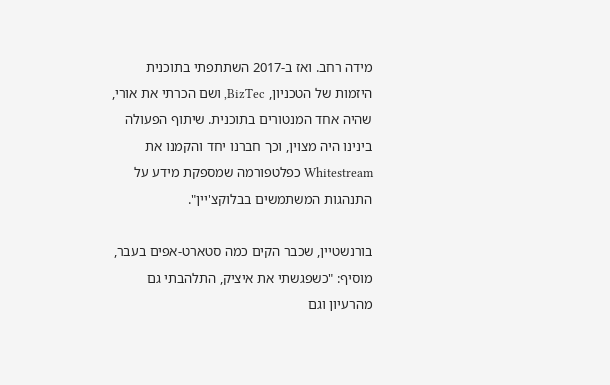מידה רחב. ואז ב-2017 השתתפתי בתוכנית היזמות של הטכניון, BizTec, ושם הכרתי את אורי, שהיה אחד המנטורים בתוכנית. שיתוף הפעולה בינינו היה מצוין, וכך חברנו יחד והקמנו את Whitestream כפלטפורמה שמספקת מידע על התנהגות המשתמשים בבלוקצ'יין".

בורנשטיין, שכבר הקים כמה סטארט-אפים בעבר, מוסיף: "כשפגשתי את איציק, התלהבתי גם מהרעיון וגם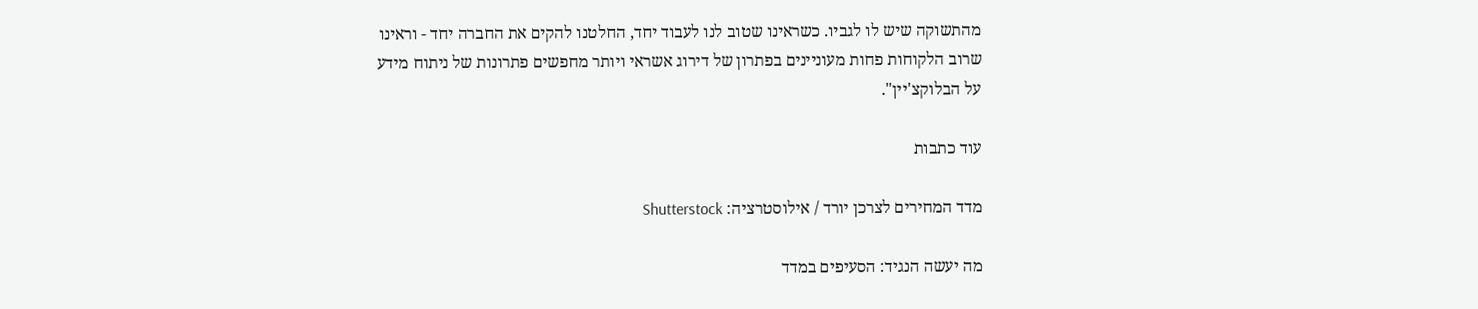מהתשוקה שיש לו לגביו. כשראינו שטוב לנו לעבוד יחד, החלטנו להקים את החברה יחד - וראינו שרוב הלקוחות פחות מעוניינים בפתרון של דירוג אשראי ויותר מחפשים פתרונות של ניתוח מידע על הבלוקצ'יין".

עוד כתבות

מדד המחירים לצרכן יורד / אילוסטרציה: Shutterstock

מה יעשה הנגיד: הסעיפים במדד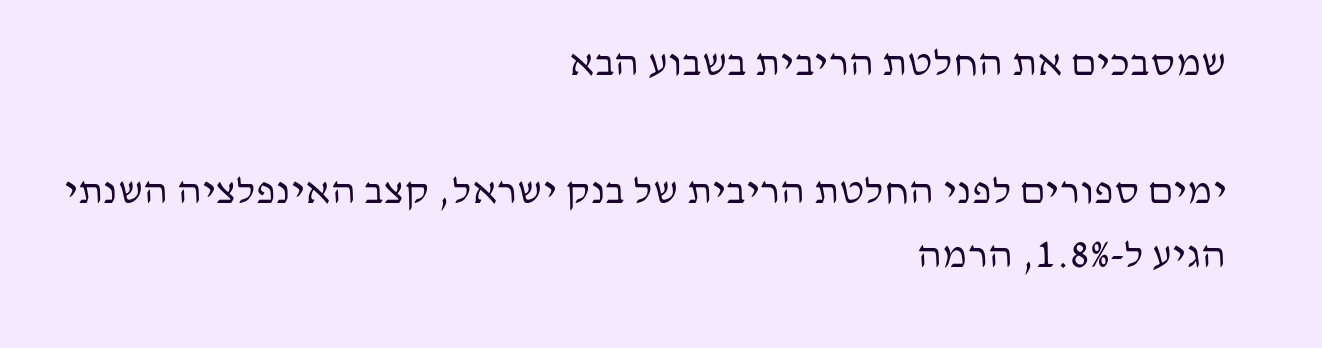שמסבכים את החלטת הריבית בשבוע הבא

ימים ספורים לפני החלטת הריבית של בנק ישראל, קצב האינפלציה השנתי הגיע ל-1.8%, הרמה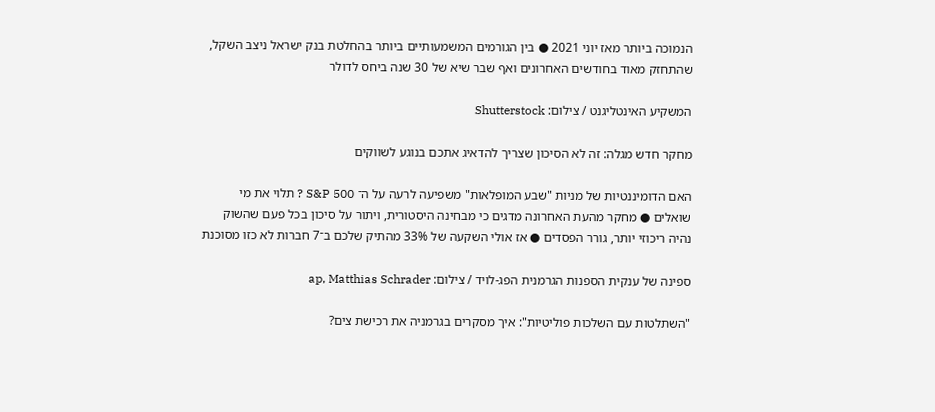הנמוכה ביותר מאז יוני 2021 ● בין הגורמים המשמעותיים ביותר בהחלטת בנק ישראל ניצב השקל, שהתחזק מאוד בחודשים האחרונים ואף שבר שיא של 30 שנה ביחס לדולר

המשקיע האינטליגנט / צילום: Shutterstock

מחקר חדש מגלה: זה לא הסיכון שצריך להדאיג אתכם בנוגע לשווקים

האם הדומיננטיות של מניות "שבע המופלאות" משפיעה לרעה על ה־ S&P 500 ? תלוי את מי שואלים ● מחקר מהעת האחרונה מדגים כי מבחינה היסטורית, ויתור על סיכון בכל פעם שהשוק נהיה ריכוזי יותר, גורר הפסדים ● אז אולי השקעה של 33% מהתיק שלכם ב־7 חברות לא כזו מסוכנת

ספינה של ענקית הספנות הגרמנית הפג-לויד / צילום: ap, Matthias Schrader

"השתלטות עם השלכות פוליטיות": איך מסקרים בגרמניה את רכישת צים?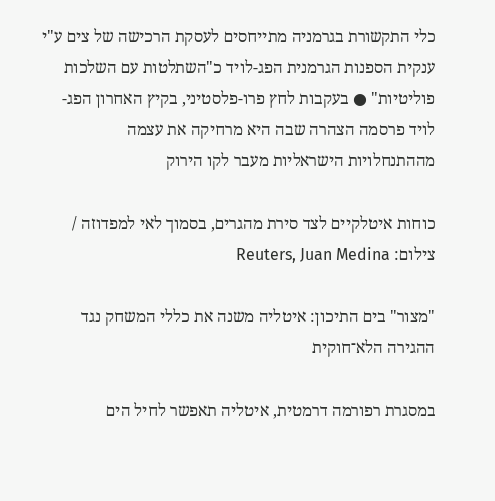כלי התקשורת בגרמניה מתייחסים לעסקת הרכישה של צים ע"י ענקית הספנות הגרמנית הפג-לויד כ"השתלטות עם השלכות פוליטיות" ● בעקבות לחץ פרו-פלסטיני, בקיץ האחרון הפג-לויד פרסמה הצהרה שבה היא מרחיקה את עצמה מההתנחלויות הישראליות מעבר לקו הירוק

כוחות איטלקיים לצד סירת מהגרים, בסמוך לאי למפדוזה / צילום: Reuters, Juan Medina

"מצור" בים התיכון: איטליה משנה את כללי המשחק נגד ההגירה הלא־חוקית

במסגרת רפורמה דרמטית, איטליה תאפשר לחיל הים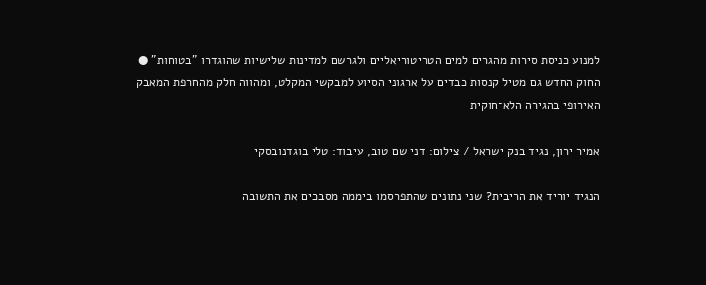למנוע כניסת סירות מהגרים למים הטריטוריאליים ולגרשם למדינות שלישיות שהוגדרו "בטוחות" ● החוק החדש גם מטיל קנסות כבדים על ארגוני הסיוע למבקשי המקלט, ומהווה חלק מהחרפת המאבק האירופי בהגירה הלא־חוקית

אמיר ירון, נגיד בנק ישראל / צילום: דני שם טוב, עיבוד: טלי בוגדנובסקי

הנגיד יוריד את הריבית? שני נתונים שהתפרסמו ביממה מסבכים את התשובה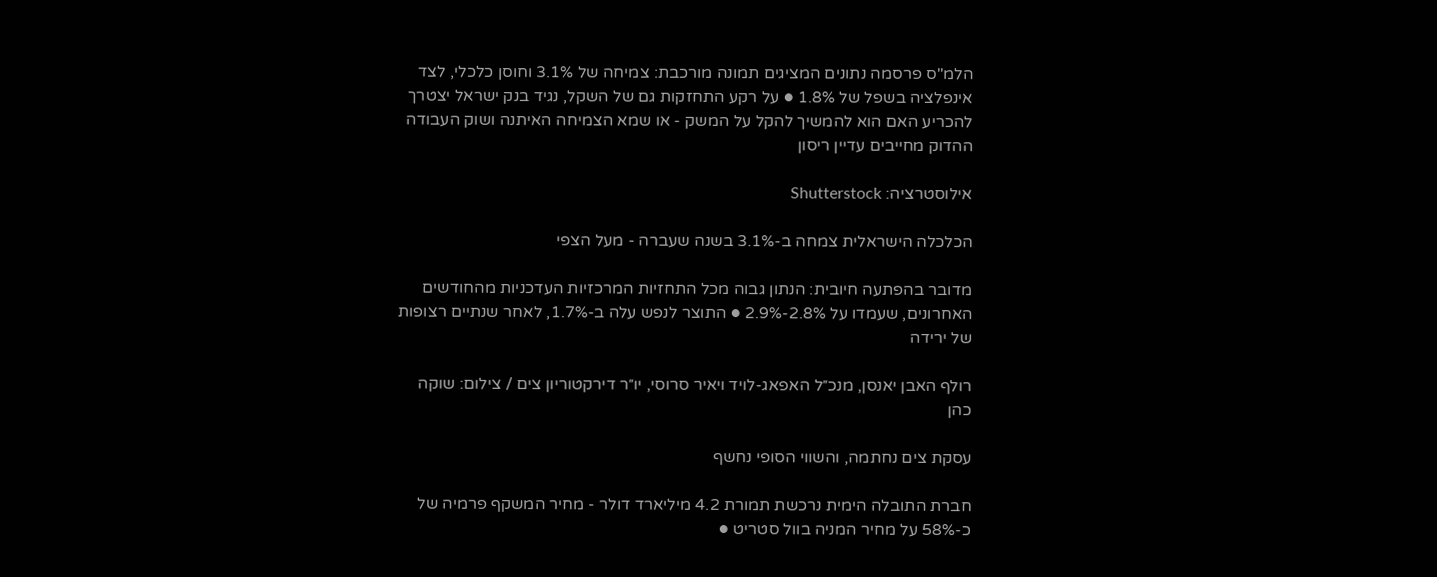הלמ"ס פרסמה נתונים המציגים תמונה מורכבת: צמיחה של 3.1% וחוסן כלכלי, לצד אינפלציה בשפל של 1.8% ● על רקע התחזקות גם של השקל, נגיד בנק ישראל יצטרך להכריע האם הוא להמשיך להקל על המשק - או שמא הצמיחה האיתנה ושוק העבודה ההדוק מחייבים עדיין ריסון

אילוסטרציה: Shutterstock

הכלכלה הישראלית צמחה ב-3.1% בשנה שעברה - מעל הצפי

מדובר בהפתעה חיובית: הנתון גבוה מכל התחזיות המרכזיות העדכניות מהחודשים האחרונים, שעמדו על 2.8%-2.9% ● התוצר לנפש עלה ב-1.7%, לאחר שנתיים רצופות של ירידה

רולף האבן יאנסן, מנכ״ל האפאג-לויד ויאיר סרוסי, יו״ר דירקטוריון צים / צילום: שוקה כהן

עסקת צים נחתמה, והשווי הסופי נחשף

חברת התובלה הימית נרכשת תמורת 4.2 מיליארד דולר - מחיר המשקף פרמיה של כ-58% על מחיר המניה בוול סטריט ●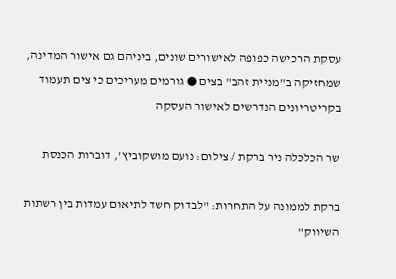עסקת הרכישה כפופה לאישורים שונים, ביניהם גם אישור המדינה, שמחזיקה ב"מניית זהב" בצים ● גורמים מעריכים כי צים תעמוד בקריטריונים הנדרשים לאישור העסקה

שר הכלכלה ניר ברקת / צילום: נועם מושקוביץ', דוברות הכנסת

ברקת לממונה על התחרות: "לבדוק חשד לתיאום עמדות בין רשתות השיווק"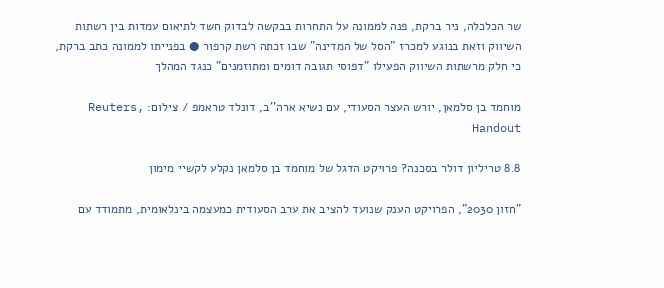שר הכלכלה, ניר ברקת, פנה לממונה על התחרות בבקשה לבדוק חשד לתיאום עמדות בין רשתות השיווק וזאת בנוגע למכרז "הסל של המדינה" שבו זכתה רשת קרפור ● בפנייתו לממונה כתב ברקת, כי חלק מרשתות השיווק הפעילו "דפוסי תגובה דומים ומתוזמנים" כנגד המהלך

מוחמד בן סלמאן, יורש העצר הסעודי, עם נשיא ארה''ב, דונלד טראמפ / צילום: Reuters, Handout

8.8 טריליון דולר בסכנה? פרויקט הדגל של מוחמד בן סלמאן נקלע לקשיי מימון

"חזון 2030", הפרויקט הענק שנועד להציב את ערב הסעודית כמעצמה בינלאומית, מתמודד עם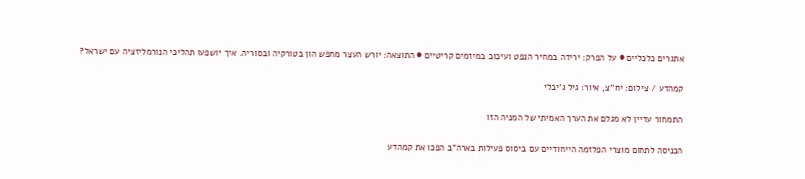אתגרים כלכליים ● על הפרק: ירידה במחיר הנפט ועיכוב במיזמים קריטיים ● התוצאה: יורש העצר מחפש הון בטורקיה ובסוריה. איך יושפעו תהליכי הנורמליזציה עם ישראל?

קמהדע / צילום: יח''צ, איור: גיל ג'יבלי

התמחור עדיין לא מגלם את הערך האמיתי של המניה הזו

הכניסה לתחום מוצרי הפלזמה הייחודיים עם ביסוס פעילות בארה"ב הפכו את קמהדע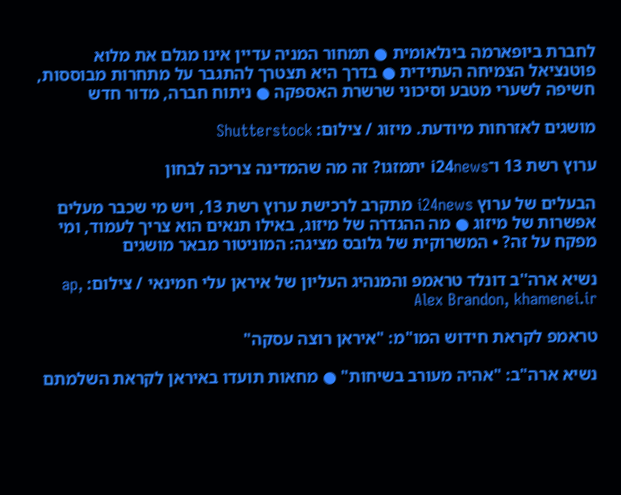לחברת ביופארמה בינלאומית ● תמחור המניה עדיין אינו מגלם את מלוא פוטנציאל הצמיחה העתידית ● בדרך היא תצטרך להתגבר על מתחרות מבוססות, חשיפה לשערי מטבע וסיכוני שרשרת האספקה ● ניתוח חברה, מדור חדש

מושגים לאזרחות מיודעת. מיזוג / צילום: Shutterstock

ערוץ רשת 13 ו־i24news יתמזגו? זה מה שהמדינה צריכה לבחון

הבעלים של ערוץ i24news מתקרב לרכישת ערוץ רשת 13, ויש מי שכבר מעלים אפשרות של מיזוג ● מה ההגדרה של מיזוג, באילו תנאים הוא צריך לעמוד, ומי מפקח על זה? • המשרוקית של גלובס מציגה: המוניטור מבאר מושגים

נשיא ארה''ב דונלד טראמפ והמנהיג העליון של איראן עלי חמינאי / צילום: ap, Alex Brandon, khamenei.ir

טראמפ לקראת חידוש המו"מ: "איראן רוצה עסקה"

נשיא ארה"ב: "אהיה מעורב בשיחות" ● מחאות תועדו באיראן לקראת השלמתם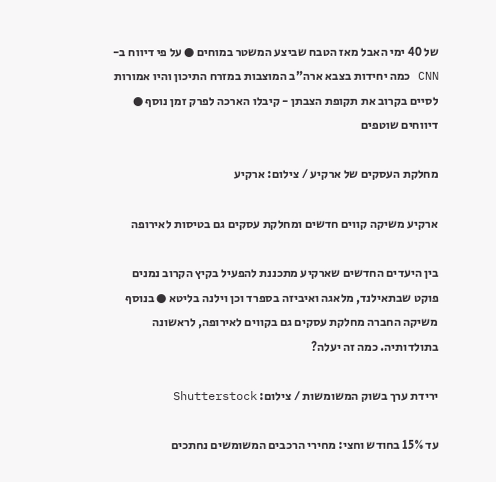של 40 ימי האבל מאז הטבח שביצע המשטר במוחים ● על פי דיווח ב-CNN כמה יחידות בצבא ארה"ב המוצבות במזרח התיכון והיו אמורות לסיים בקרוב את תקופת הצבתן - קיבלו הארכה לפרק זמן נוסף ● דיווחים שוטפים

מחלקת העסקים של ארקיע / צילום: ארקיע

ארקיע משיקה קווים חדשים ומחלקת עסקים גם בטיסות לאירופה

בין היעדים החדשים שארקיע מתכננת להפעיל בקיץ הקרוב נמנים פוקט שבתאילנד, מלאגה ואיביזה בספרד וכן וילנה בליטא ● בנוסף משיקה החברה מחלקת עסקים גם בקווים לאירופה, לראשונה בתולדותיה. כמה זה יעלה?

ירידת ערך בשוק המשומשות / צילום: Shutterstock

עד 15% בחודש וחצי: מחירי הרכבים המשומשים נחתכים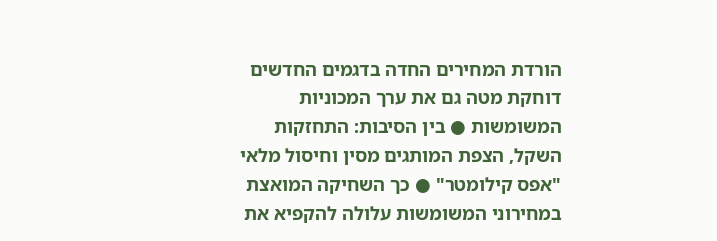הורדת המחירים החדה בדגמים החדשים דוחקת מטה גם את ערך המכוניות המשומשות ● בין הסיבות: התחזקות השקל, הצפת המותגים מסין וחיסול מלאי "אפס קילומטר" ● כך השחיקה המואצת במחירוני המשומשות עלולה להקפיא את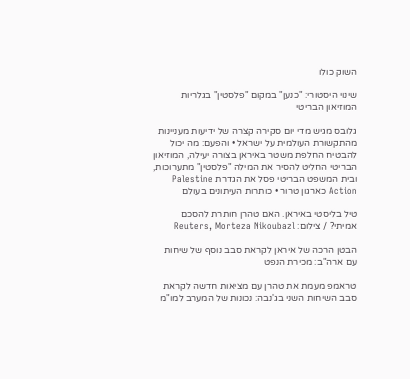השוק כולו

שינוי היסטורי: "כנען" במקום "פלסטין" בגלריות המוזיאון הבריטי

גלובס מגיש מדי יום סקירה קצרה של ידיעות מעניינות מהתקשורת העולמית על ישראל • והפעם: מה יכול להבטיח החלפת משטר באיראן בצורה יעילה, המוזיאון הבריטי החליט להסיר את המילה "פלסטין" מתערוכות, ובית המשפט הבריטי פסל את הגדרת Palestine Action כארגון טרור • כותרות העיתונים בעולם

טיל בליסטי באיראן. האם טהרן חותרת להסכם אמיתי? / צילום: Reuters, Morteza Nikoubazl

הבטן הרכה של איראן לקראת סבב נוסף של שיחות עם ארה"ב: מכירת הנפט

טראמפ מעמת את טהרן עם מציאות חדשה לקראת סבב השיחות השני בג'נבה: נכונות של המערב למו"מ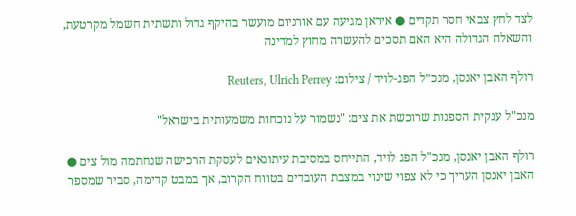לצד לחץ צבאי חסר תקדים ● איראן מגיעה עם אורניום מועשר בהיקף גדול ותשתית חשמל מקרטעת, והשאלה הגדולה היא האם תסכים להעשרה מחוץ למדינה

רולף האבן יאנסן, מנכ״ל הפג-לויד / צילום: Reuters, Ulrich Perrey

מנכ"ל ענקית הספנות שרוכשת את צים: "נשמור על נוכחות משמעותית בישראל"

רולף האבן יאנסן, מנכ"ל הפג לויד, התייחס במסיבת עיתונאים לעסקת הרכישה שנחתמה מול צים ● האבן יאנסן העריך כי לא צפוי שינוי במצבת העובדים בטווח הקרוב, אך במבט קדימה, סביר שמספר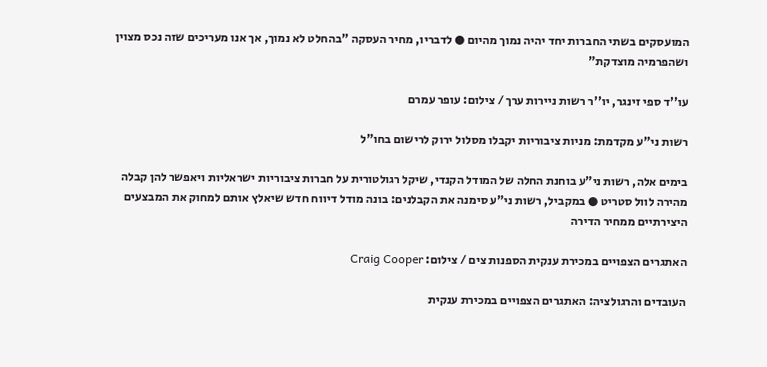המועסקים בשתי החברות יחד יהיה נמוך מהיום ● לדבריו, מחיר העסקה "בהחלט לא נמוך, אך אנו מעריכים שזה נכס מצוין ושהפרמיה מוצדקת"

עו''ד ספי זינגר, יו''ר רשות ניירות ערך / צילום: עופר עמרם

רשות ני"ע מקדמת: מניות ציבוריות יקבלו מסלול ירוק לרישום בחו"ל

בימים אלה, רשות ני"ע בוחנת החלה של המודל הקנדי, שיקל רגולטורית על חברות ציבוריות ישראליות ויאפשר להן קבלה מהירה לוול סטריט ● במקביל, רשות ני"ע סימנה את הקבלנים: בונה מודל דיווח חדש שיאלץ אותם למחוק את המבצעים היצירתיים ממחיר הדירה

האתגרים הצפויים במכירת ענקית הספנות צים / צילום: Craig Cooper

העובדים והרגולציה: האתגרים הצפויים במכירת ענקית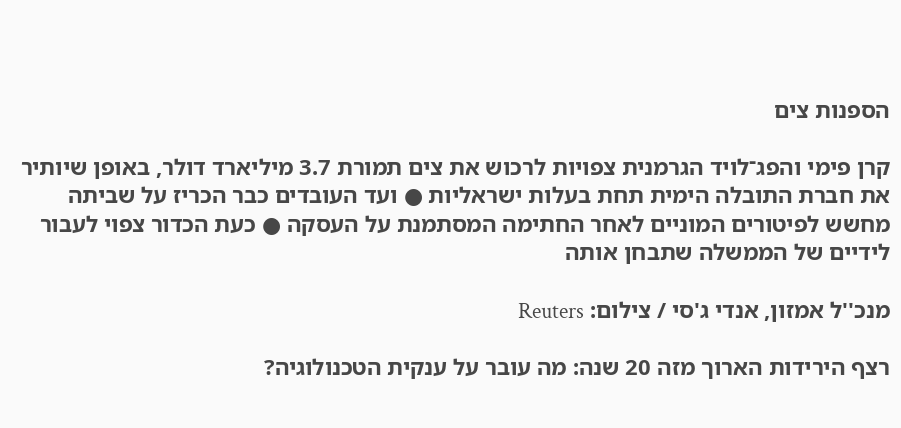הספנות צים

קרן פימי והפג־לויד הגרמנית צפויות לרכוש את צים תמורת 3.7 מיליארד דולר, באופן שיותיר את חברת התובלה הימית תחת בעלות ישראליות ● ועד העובדים כבר הכריז על שביתה מחשש לפיטורים המוניים לאחר החתימה המסתמנת על העסקה ● כעת הכדור צפוי לעבור לידיים של הממשלה שתבחן אותה

מנכ''ל אמזון, אנדי ג'סי / צילום: Reuters

רצף הירידות הארוך מזה 20 שנה: מה עובר על ענקית הטכנולוגיה?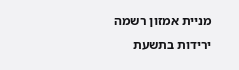מניית אמזון רשמה ירידות בתשעת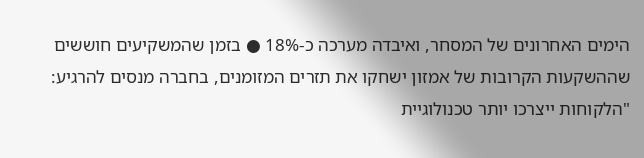הימים האחרונים של המסחר, ואיבדה מערכה כ-18% ● בזמן שהמשקיעים חוששים שההשקעות הקרובות של אמזון ישחקו את תזרים המזומנים, בחברה מנסים להרגיע: "הלקוחות ייצרכו יותר טכנולוגיית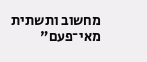מחשוב ותשתית מאי־פעם"